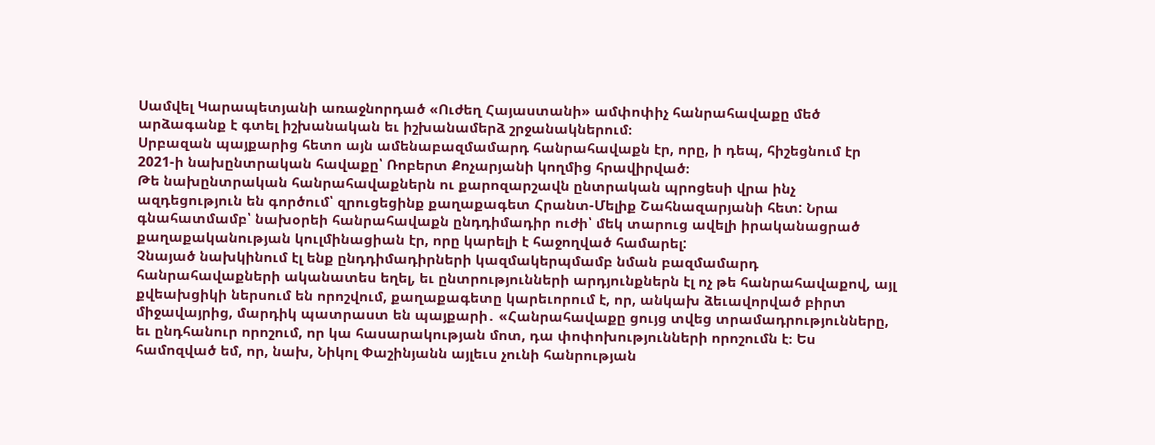Սամվել Կարապետյանի առաջնորդած «Ուժեղ Հայաստանի» ամփոփիչ հանրահավաքը մեծ արձագանք է գտել իշխանական եւ իշխանամերձ շրջանակներում։
Սրբազան պայքարից հետո այն ամենաբազմամարդ հանրահավաքն էր, որը, ի դեպ, հիշեցնում էր 2021-ի նախընտրական հավաքը՝ Ռոբերտ Քոչարյանի կողմից հրավիրված։
Թե նախընտրական հանրահավաքներն ու քարոզարշավն ընտրական պրոցեսի վրա ինչ ազդեցություն են գործում՝ զրուցեցինք քաղաքագետ Հրանտ-Մելիք Շահնազարյանի հետ: Նրա գնահատմամբ՝ նախօրեի հանրահավաքն ընդդիմադիր ուժի՝ մեկ տարուց ավելի իրականացրած քաղաքականության կուլմինացիան էր, որը կարելի է հաջողված համարել:
Չնայած նախկինում էլ ենք ընդդիմադիրների կազմակերպմամբ նման բազմամարդ հանրահավաքների ականատես եղել, եւ ընտրությունների արդյունքներն էլ ոչ թե հանրահավաքով, այլ քվեախցիկի ներսում են որոշվում, քաղաքագետը կարեւորում է, որ, անկախ ձեւավորված բիրտ միջավայրից, մարդիկ պատրաստ են պայքարի․ «Հանրահավաքը ցույց տվեց տրամադրությունները, եւ ընդհանուր որոշում, որ կա հասարակության մոտ, դա փոփոխությունների որոշումն է։ Ես համոզված եմ, որ, նախ, Նիկոլ Փաշինյանն այլեւս չունի հանրության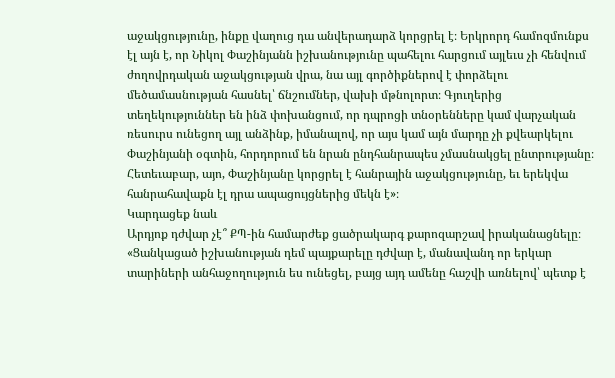աջակցությունը, ինքը վաղուց դա անվերադարձ կորցրել է։ Երկրորդ համոզմունքս էլ այն է, որ Նիկոլ Փաշինյանն իշխանությունը պահելու հարցում այլեւս չի հենվում ժողովրդական աջակցության վրա, նա այլ գործիքներով է փորձելու մեծամասնության հասնել՝ ճնշումներ, վախի մթնոլորտ։ Գյուղերից տեղեկություններ են ինձ փոխանցում, որ դպրոցի տնօրենները կամ վարչական ռեսուրս ունեցող այլ անձինք, իմանալով, որ այս կամ այն մարդը չի քվեարկելու Փաշինյանի օգտին, հորդորում են նրան ընդհանրապես չմասնակցել ընտրությանը։ Հետեւաբար, այո, Փաշինյանը կորցրել է հանրային աջակցությունը, եւ երեկվա հանրահավաքն էլ դրա ապացույցներից մեկն է»։
Կարդացեք նաև
Արդյոք դժվար չէ՞ ՔՊ-ին համարժեք ցածրակարգ քարոզարշավ իրականացնելը։ «Ցանկացած իշխանության դեմ պայքարելը դժվար է, մանավանդ որ երկար տարիների անհաջողություն ես ունեցել, բայց այդ ամենը հաշվի առնելով՝ պետք է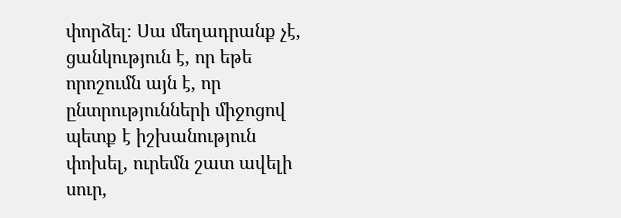փորձել։ Սա մեղադրանք չէ, ցանկություն է, որ եթե որոշումն այն է, որ ընտրությունների միջոցով պետք է իշխանություն փոխել, ուրեմն շատ ավելի սուր,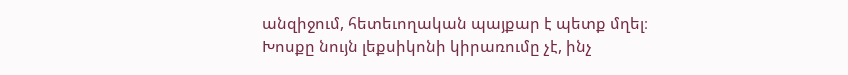անզիջում, հետեւողական պայքար է պետք մղել։ Խոսքը նույն լեքսիկոնի կիրառումը չէ, ինչ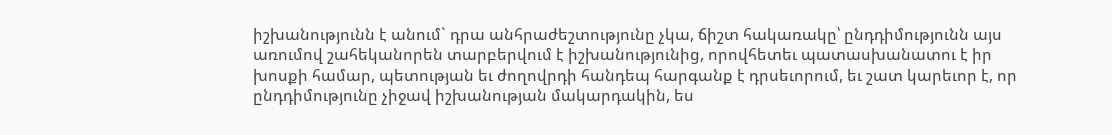իշխանությունն է անում` դրա անհրաժեշտությունը չկա, ճիշտ հակառակը՝ ընդդիմությունն այս առումով շահեկանորեն տարբերվում է իշխանությունից, որովհետեւ պատասխանատու է իր խոսքի համար, պետության եւ ժողովրդի հանդեպ հարգանք է դրսեւորում, եւ շատ կարեւոր է, որ ընդդիմությունը չիջավ իշխանության մակարդակին, ես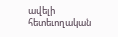ավելի հետեւողական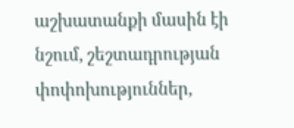աշխատանքի մասին էի նշում, շեշտադրության փոփոխություններ,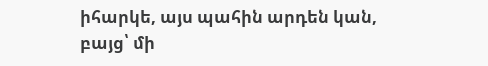իհարկե, այս պահին արդեն կան, բայց՝ մի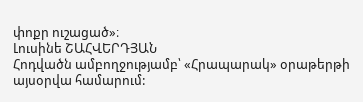փոքր ուշացած»։
Լուսինե ՇԱՀՎԵՐԴՅԱՆ
Հոդվածն ամբողջությամբ՝ «Հրապարակ» օրաթերթի այսօրվա համարում: